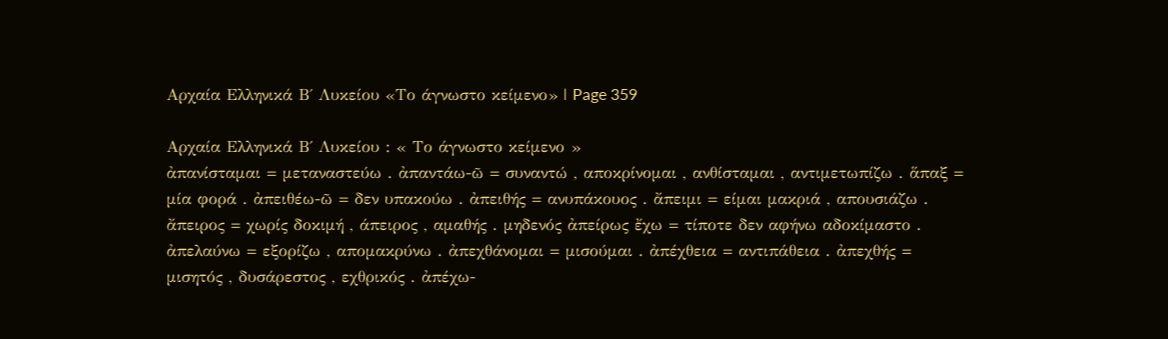Αρχαία Ελληνικά Β΄ Λυκείου «Το άγνωστο κείμενο» | Page 359

Αρχαία Ελληνικά Β΄ Λυκείου : « Το άγνωστο κείμενο »
ἀπανίσταμαι = μεταναστεύω . ἀπαντάω-ῶ = συναντώ , αποκρίνομαι , ανθίσταμαι , αντιμετωπίζω . ἅπαξ = μία φορά . ἀπειθέω-ῶ = δεν υπακούω . ἀπειθής = ανυπάκουος . ἄπειμι = είμαι μακριά , απουσιάζω . ἄπειρος = χωρίς δοκιμή , άπειρος , αμαθής . μηδενός ἀπείρως ἔχω = τίποτε δεν αφήνω αδοκίμαστο . ἀπελαύνω = εξορίζω , απομακρύνω . ἀπεχθάνομαι = μισούμαι . ἀπέχθεια = αντιπάθεια . ἀπεχθής = μισητός , δυσάρεστος , εχθρικός . ἀπέχω-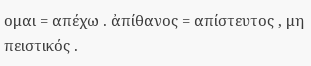ομαι = απέχω . ἀπίθανος = απίστευτος , μη πειστικός .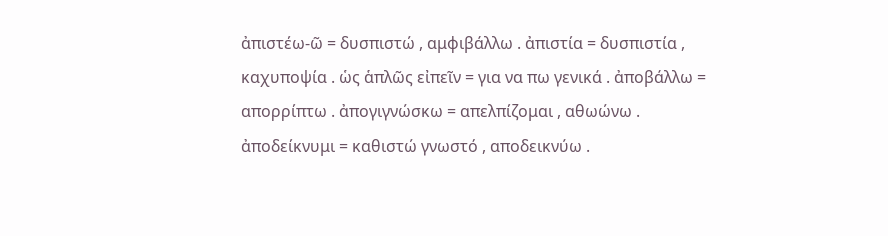ἀπιστέω-ῶ = δυσπιστώ , αμφιβάλλω . ἀπιστία = δυσπιστία , καχυποψία . ὡς ἁπλῶς εἰπεῖν = για να πω γενικά . ἀποβάλλω = απορρίπτω . ἀπογιγνώσκω = απελπίζομαι , αθωώνω . ἀποδείκνυμι = καθιστώ γνωστό , αποδεικνύω .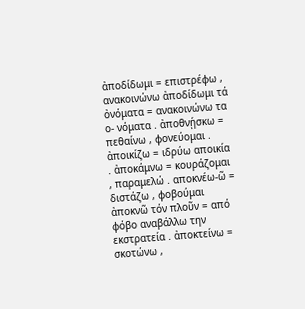ἀποδίδωμι = επιστρέφω , ανακοινώνω ἀποδίδωμι τά ὀνόματα = ανακοινώνω τα ο- νόματα . ἀποθνῄσκω = πεθαίνω , φονεύομαι . ἀποικίζω = ιδρύω αποικία . ἀποκάμνω = κουράζομαι , παραμελώ . αποκνέω-ῶ = διστάζω , φοβούμαι ἀποκνῶ τόν πλοῦν = από φόβο αναβάλλω την εκστρατεία . ἀποκτείνω = σκοτώνω ,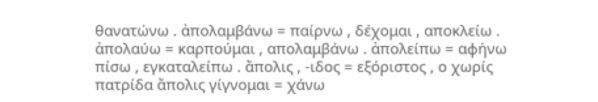θανατώνω . ἀπολαμβάνω = παίρνω , δέχομαι , αποκλείω . ἀπολαύω = καρπούμαι , απολαμβάνω . ἀπολείπω = αφήνω πίσω , εγκαταλείπω . ἄπολις , -ιδος = εξόριστος , ο χωρίς πατρίδα ἄπολις γίγνομαι = χάνω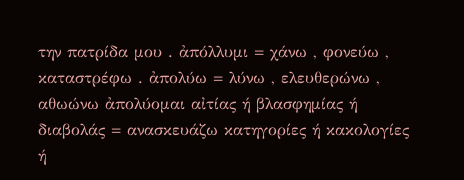την πατρίδα μου . ἀπόλλυμι = χάνω , φονεύω , καταστρέφω . ἀπολύω = λύνω , ελευθερώνω , αθωώνω ἀπολύομαι αἰτίας ή βλασφημίας ή διαβολάς = ανασκευάζω κατηγορίες ή κακολογίες ή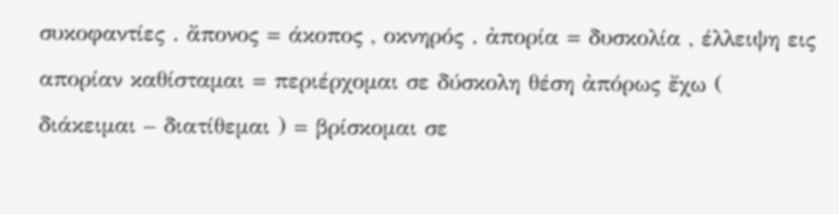συκοφαντίες . ἄπονος = άκοπος , οκνηρός . ἀπορία = δυσκολία , έλλειψη εις απορίαν καθίσταμαι = περιέρχομαι σε δύσκολη θέση ἀπόρως ἔχω ( διάκειμαι – διατίθεμαι ) = βρίσκομαι σε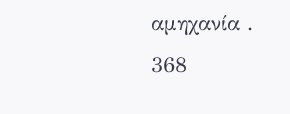αμηχανία .
368